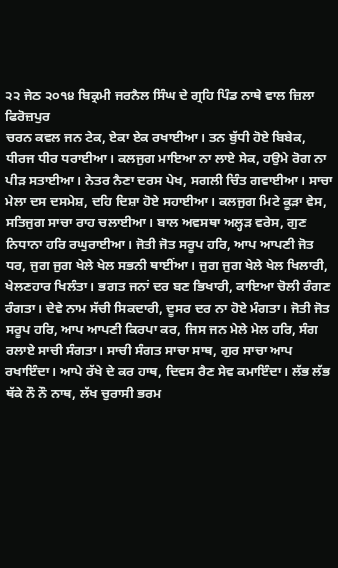੨੨ ਜੇਠ ੨੦੧੪ ਬਿਕ੍ਰਮੀ ਜਰਨੈਲ ਸਿੰਘ ਦੇ ਗ੍ਰਹਿ ਪਿੰਡ ਨਾਥੇ ਵਾਲ ਜ਼ਿਲਾ ਫਿਰੋਜ਼ਪੁਰ
ਚਰਨ ਕਵਲ ਜਨ ਟੇਕ, ਏਕਾ ਏਕ ਰਖਾਈਆ। ਤਨ ਬੁੱਧੀ ਹੋਏ ਬਿਬੇਕ, ਧੀਰਜ ਧੀਰ ਧਰਾਈਆ। ਕਲਜੁਗ ਮਾਇਆ ਨਾ ਲਾਏ ਸੇਕ, ਹਉਮੇ ਰੋਗ ਨਾ ਪੀੜ ਸਤਾਈਆ। ਨੇਤਰ ਨੈਣਾ ਦਰਸ ਪੇਖ, ਸਗਲੀ ਚਿੰਤ ਗਵਾਈਆ। ਸਾਚਾ ਮੇਲਾ ਦਸ ਦਸਮੇਸ਼, ਦਹਿ ਦਿਸ਼ਾ ਹੋਏ ਸਹਾਈਆ। ਕਲਜੁਗ ਮਿਟੇ ਕੂੜਾ ਵੇਸ, ਸਤਿਜੁਗ ਸਾਚਾ ਰਾਹ ਚਲਾਈਆ। ਬਾਲ ਅਵਸਥਾ ਅਲ੍ਹੜ ਵਰੇਸ, ਗੁਣ ਨਿਧਾਨਾ ਹਰਿ ਰਘੁਰਾਈਆ। ਜੋਤੀ ਜੋਤ ਸਰੂਪ ਹਰਿ, ਆਪ ਆਪਣੀ ਜੋਤ ਧਰ, ਜੁਗ ਜੁਗ ਖੇਲੇ ਖੇਲ ਸਭਨੀ ਥਾਈਂਆ। ਜੁਗ ਜੁਗ ਖੇਲੇ ਖੇਲ ਖਿਲਾਰੀ, ਖੇਲਣਹਾਰ ਖਿਲੰਤਾ। ਭਗਤ ਜਨਾਂ ਦਰ ਬਣ ਭਿਖਾਰੀ, ਕਾਇਆ ਚੋਲੀ ਰੰਗਣ ਰੰਗਤਾ। ਦੇਵੇ ਨਾਮ ਸੱਚੀ ਸਿਕਦਾਰੀ, ਦੂਸਰ ਦਰ ਨਾ ਹੋਏ ਮੰਗਤਾ। ਜੋਤੀ ਜੋਤ ਸਰੂਪ ਹਰਿ, ਆਪ ਆਪਣੀ ਕਿਰਪਾ ਕਰ, ਜਿਸ ਜਨ ਮੇਲੇ ਮੇਲ ਹਰਿ, ਸੰਗ ਰਲਾਏ ਸਾਚੀ ਸੰਗਤਾ। ਸਾਚੀ ਸੰਗਤ ਸਾਚਾ ਸਾਥ, ਗੁਰ ਸਾਚਾ ਆਪ ਰਖਾਇੰਦਾ। ਆਪੇ ਰੱਖੇ ਦੇ ਕਰ ਹਾਥ, ਦਿਵਸ ਰੈਣ ਸੇਵ ਕਮਾਇੰਦਾ। ਲੱਭ ਲੱਭ ਥੱਕੇ ਨੌ ਨੌ ਨਾਥ, ਲੱਖ ਚੁਰਾਸੀ ਭਰਮ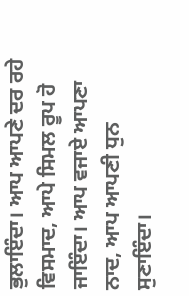ਭੁਲਾਇੰਦਾ। ਆਪ ਆਪਣੇ ਦਰ ਰਹੇ ਵਿਸਮਾਦ, ਆਪੇ ਸਿਮਲ ਰੂਪ ਹੋ ਜਾਇੰਦਾ। ਆਪ ਵਜਾਏ ਆਪਣਾ ਨਾਦ, ਆਪ ਆਪਣੀ ਧੁਨ ਸੁਣਾਇੰਦਾ।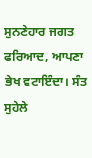ਸੁਨਣੇਹਾਰ ਜਗਤ ਫਰਿਆਦ, ਆਪਣਾ ਭੇਖ ਵਟਾਇੰਦਾ। ਸੰਤ ਸੁਹੇਲੇ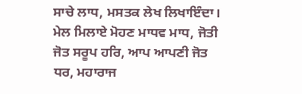ਸਾਚੇ ਲਾਧ, ਮਸਤਕ ਲੇਖ ਲਿਖਾਇੰਦਾ। ਮੇਲ ਮਿਲਾਏ ਮੋਹਣ ਮਾਧਵ ਮਾਧ, ਜੋਤੀ ਜੋਤ ਸਰੂਪ ਹਰਿ, ਆਪ ਆਪਣੀ ਜੋਤ ਧਰ, ਮਹਾਰਾਜ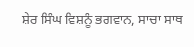ਸ਼ੇਰ ਸਿੰਘ ਵਿਸ਼ਨੂੰ ਭਗਵਾਨ, ਸਾਚਾ ਸਾਥ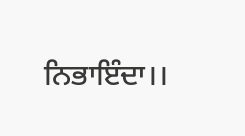ਨਿਭਾਇੰਦਾ।।